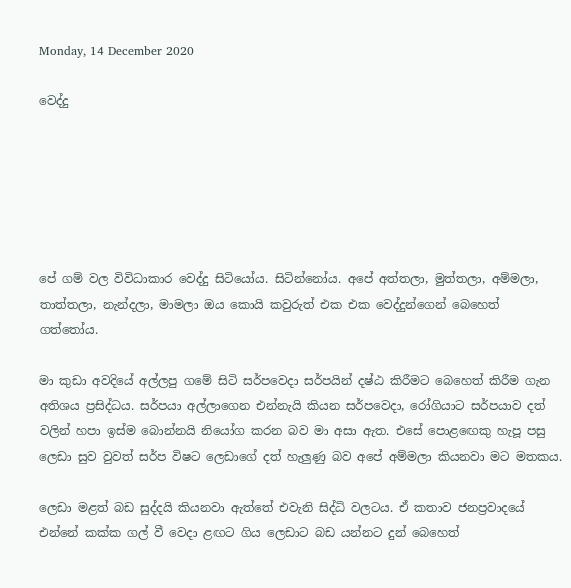Monday, 14 December 2020

වෙද්දු






පේ ගම් වල විවිධාකාර වෙද්දු සිටියෝය. සිටින්නෝය. අපේ අත්තලා, මුත්තලා, අම්මලා, තාත්තලා, නැන්දලා, මාමලා ඔය කොයි කවුරුත් එක එක වෙද්දුන්ගෙන් බෙහෙත් ගත්තෝය.

මා කුඩා අවදියේ අල්ලපු ගමේ සිටි සර්පවෙදා සර්පයින් දෂ්ඨ කිරීමට බෙහෙත් කිරීම ගැන අතිශය ප්‍රසිද්ධය. සර්පයා අල්ලාගෙන එන්නැයි කියන සර්පවෙදා, රෝගියාට සර්පයාව දත් වලින් හපා ඉස්ම බොන්නයි නියෝග කරන බව මා අසා ඇත. එසේ පොළඟෙකු හැපූ පසු ලෙඩා සුව වුවත් සර්ප විෂට ලෙඩාගේ දත් හැලුණු බව අපේ අම්මලා කියනවා මට මතකය.

ලෙඩා මළත් බඩ සුද්දයි කියනවා ඇත්තේ එවැනි සිද්ධි වලටය. ඒ කතාව ජනප්‍රවාදයේ එන්නේ කක්ක ගල් වී වෙදා ළඟට ගිය ලෙඩාට බඩ යන්නට දුන් බෙහෙත්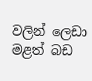වලින් ලෙඩා මළත් බඩ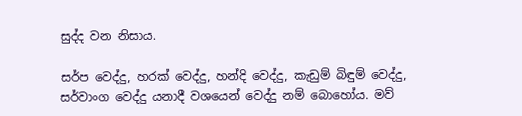සුද්ද වන නිසාය.

සර්ප වෙද්දු, හරක් වෙද්දු, හන්දි වෙද්දු, කැඩුම් බිඳුම් වෙද්දු, සර්වාංග වෙද්දු යනාදී වශයෙන් වෙද්දු නම් බොහෝය. මව්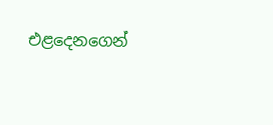එළදෙනගෙන්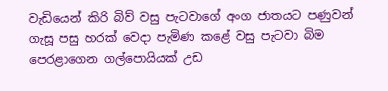වැඩියෙන් කිරි බිව් වසු පැටවාගේ අංග ජාතයට පණුවන් ගැසූ පසු හරක් වෙදා පැමිණ කළේ වසු පැටවා බිම පෙරළාගෙන ගල්පොයියක් උඩ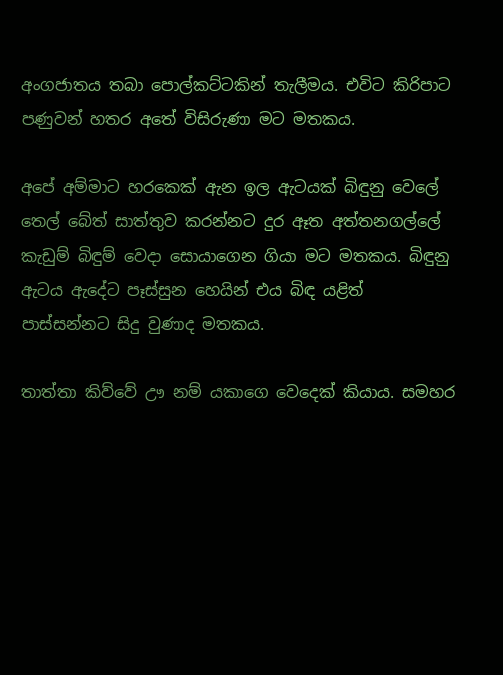අංගජාතය තබා පොල්කට්ටකින් තැලීමය. එවිට කිරිපාට පණුවන් හතර අතේ විසිරුණා මට මතකය.

අපේ අම්මාට හරකෙක් ඇන ඉල ඇටයක් බිඳුනු වෙලේ තෙල් බේත් සාත්තුව කරන්නට දුර ඈත අත්තනගල්ලේ කැඩුම් බිඳුම් වෙදා සොයාගෙන ගියා මට මතකය. බිඳුනු ඇටය ඇදේට පෑස්සුන හෙයින් එය බිඳ යළිත් පාස්සන්නට සිදු වුණාද මතකය.

තාත්තා කිව්වේ ඌ නම් යකාගෙ වෙදෙක් කියාය. සමහර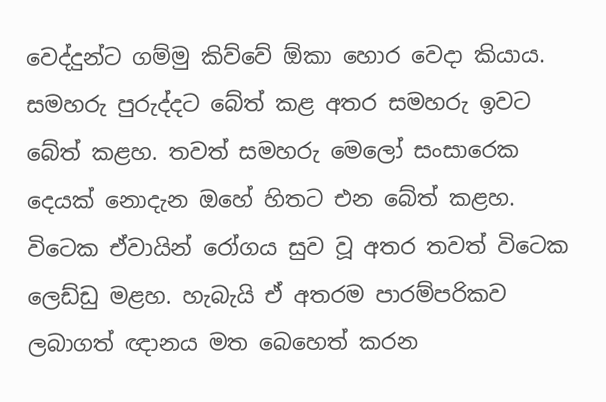වෙද්දුන්ට ගම්මු කිව්වේ ඕකා හොර වෙදා කියාය. සමහරු පුරුද්දට බේත් කළ අතර සමහරු ඉවට බේත් කළහ. තවත් සමහරු මෙලෝ සංසාරෙක දෙයක් නොදැන ඔහේ හිතට එන බේත් කළහ. විටෙක ඒවායින් රෝගය සුව වූ අතර තවත් විටෙක ලෙඩ්ඩු මළහ. හැබැයි ඒ අතරම පාරම්පරිකව ලබාගත් ඥානය මත බෙහෙත් කරන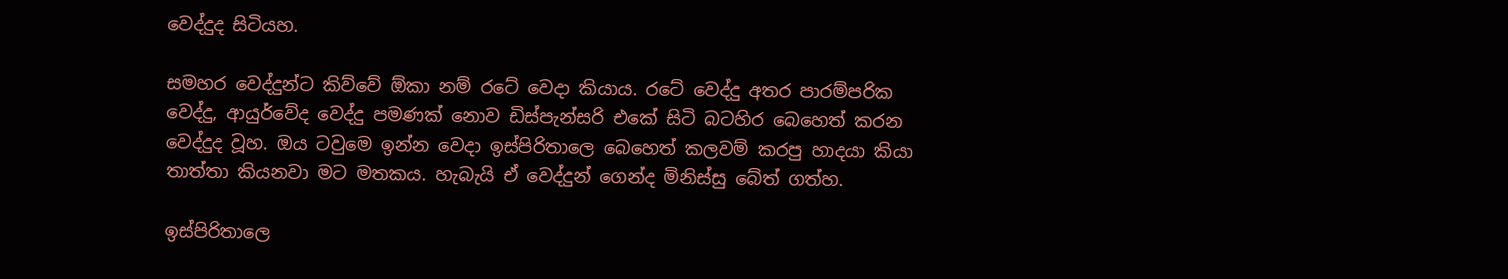වෙද්දුද සිටියහ.

සමහර වෙද්දුන්ට කිව්වේ ඕකා නම් රටේ වෙදා කියාය. රටේ වෙද්දු අතර පාරම්පරික වෙද්දු, ආයුර්වේද වෙද්දු පමණක් නොව ඩිස්පැන්සරි එකේ සිටි බටහිර බෙහෙත් කරන වෙද්දුද වූහ. ඔය ටවුමෙ ඉන්න වෙදා ඉස්පිරිතාලෙ බෙහෙත් කලවම් කරපු හාදයා කියා තාත්තා කියනවා මට මතකය. හැබැයි ඒ වෙද්දුන් ගෙන්ද මිනිස්සු බේත් ගත්හ.

ඉස්පිරිතාලෙ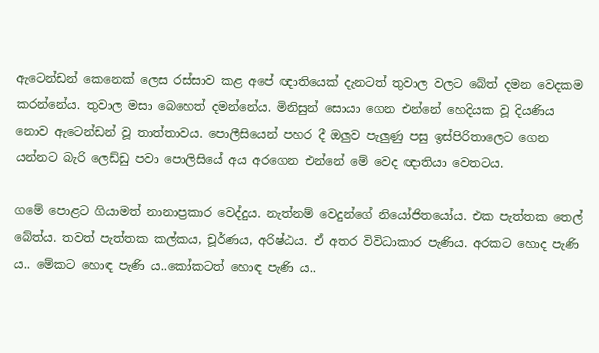ඇටෙන්ඩන් කෙනෙක් ලෙස රස්සාව කළ අපේ ඥාතියෙක් දැනටත් තුවාල වලට බේත් දමන වෙදකම කරන්නේය. තුවාල මසා බෙහෙත් දමන්නේය. මිනිසුන් සොයා ගෙන එන්නේ හෙදියක වූ දියණිය නොව ඇටෙන්ඩන් වූ තාත්තාවය. පොලීසියෙන් පහර දී ඔලුව පැලුණු පසු ඉස්පිරිතාලෙට ගෙන යන්නට බැරි ලෙඩ්ඩු පවා පොලිසියේ අය අරගෙන එන්නේ මේ වෙද ඥාතියා වෙතටය.

ගමේ පොළට ගියාමත් නානාප්‍රකාර වෙද්දුය. නැත්නම් වෙදුන්ගේ නියෝජිතයෝය. එක පැත්තක තෙල් බේත්ය. තවත් පැත්තක කල්කය, චූර්ණය, අරිෂ්ඨය. ඒ අතර විවිධාකාර පැණිය. අරකට හොද පැණි ය.. මේකට හොඳ පැණි ය..කෝකටත් හොඳ පැණි ය..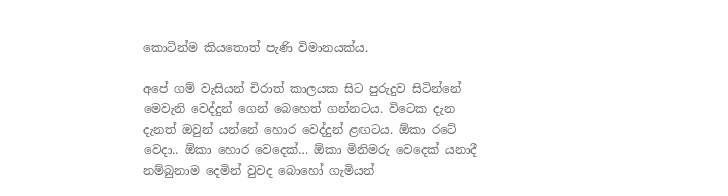කොටින්ම කියතොත් පැණි විමානයක්ය.

අපේ ගම් වැසියන් චිරාත් කාලයක සිට පුරුදුව සිටින්නේ මෙවැනි වෙද්දුන් ගෙන් බෙහෙත් ගන්නටය. විටෙක දැන දැනත් ඔවුන් යන්නේ හොර වෙද්දුන් ළඟටය. ඕකා රටේ වෙදා.. ඕකා හොර වෙදෙක්… ඕකා මිනිමරු වෙදෙක් යනාදී නම්බුනාම දෙමින් වුවද බොහෝ ගැමියන්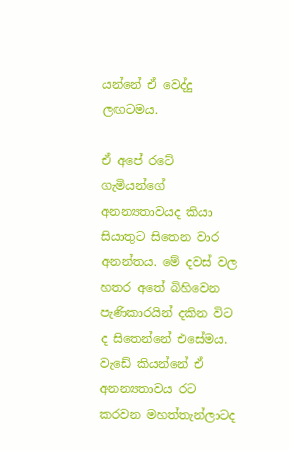යන්නේ ඒ වෙද්දු ලඟටමය.

ඒ අපේ රටේ ගැමියන්ගේ අනන්‍යතාවයද කියා සියාතුට සිතෙන වාර අනන්තය. මේ දවස් වල හතර අතේ බිහිවෙන පැණිකාරයින් දකින විට ද සිතෙන්නේ එසේමය. වැඩේ කියන්නේ ඒ අනන්‍යතාවය රට කරවන මහත්තැන්ලාටද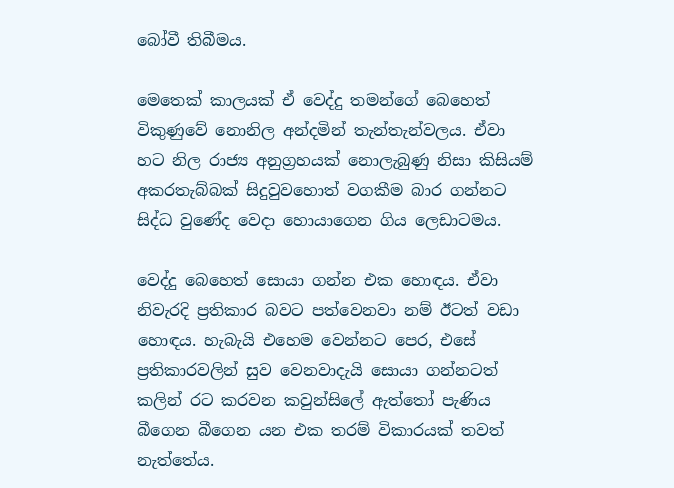බෝවී තිබීමය.

මෙතෙක් කාලයක් ඒ වෙද්දු තමන්ගේ බෙහෙත් විකුණුවේ නොනිල අන්දමින් තැන්තැන්වලය. ඒවා හට නිල රාජ්‍ය අනුග්‍රහයක් නොලැබුණු නිසා කිසියම් අකරතැබ්බක් සිදුවුවහොත් වගකීම බාර ගන්නට සිද්ධ වුණේද වෙදා හොයාගෙන ගිය ලෙඩාටමය.

වෙද්දු බෙහෙත් සොයා ගන්න එක හොඳය. ඒවා නිවැරදි ප්‍රතිකාර බවට පත්වෙනවා නම් ඊටත් වඩා හොඳය. හැබැයි එහෙම වෙන්නට පෙර, එසේ ප්‍රතිකාරවලින් සුව වෙනවාදැයි සොයා ගන්නටත් කලින් රට කරවන කවුන්සිලේ ඇත්තෝ පැණිය බීගෙන බීගෙන යන එක තරම් විකාරයක් තවත් නැත්තේය.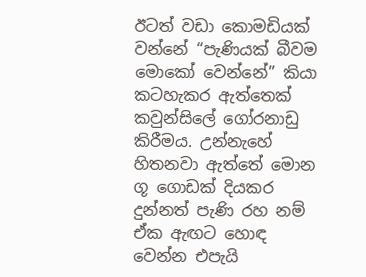ඊටත් වඩා කොමඩියක් වන්නේ “පැණියක් බීවම මොකෝ වෙන්නේ” කියා කටහැකර ඇත්තෙක් කවුන්සිලේ ගෝරනාඩු කිරීමය. උන්නැහේ හිතනවා ඇත්තේ මොන ගූ ගොඩක් දියකර දුන්නත් පැණි රහ නම් ඒක ඇඟට හොඳ වෙන්න එපැයි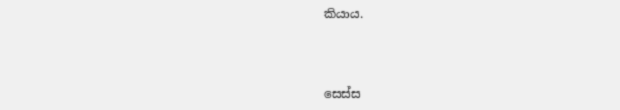කියාය.



සෙස්ස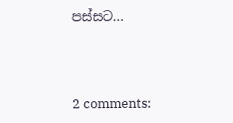පස්සට…




2 comments: